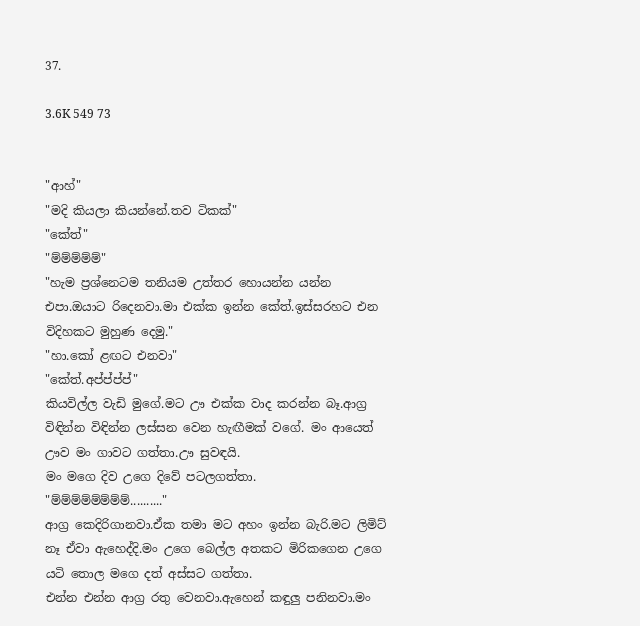37.

3.6K 549 73


"ආහ්"
"මදි කියලා කියන්නේ.තව ටිකක්"
"කේත්"
"ම්ම්ම්ම්ම්"
"හැම ප්‍රශ්නෙටම තනියම උත්තර හොයන්න යන්න එපා.ඔයාට රිදෙනවා.මා එක්ක ඉන්න කේත්.ඉස්සරහට එන විදිහකට මුහුණ දෙමු."
"හා.කෝ ළඟට එනවා"
"කේත්.අප්ප්ප්ප්"
කියවිල්ල වැඩි මුගේ.මට ඌ එක්ක වාද කරන්න බෑ.ආග්‍ර විඳින්න විඳින්න ලස්සන වෙන හැඟීමක් වගේ. මං ආයෙත් ඌව මං ගාවට ගත්තා.ඌ සුවඳයි.
මං මගෙ දිව උගෙ දිවේ පටලගත්තා.
"ම්ම්ම්ම්ම්ම්ම්ම්.........."
ආග්‍ර කෙදිරිගානවා.ඒක තමා මට අහං ඉන්න බැරි.මට ලිමිට් නෑ ඒවා ඇහෙද්දි.මං උගෙ බෙල්ල අතකට මිරිකගෙන උගෙ යටි තොල මගෙ දත් අස්සට ගත්තා.
එන්න එන්න ආග්‍ර රතු වෙනවා.ඇහෙන් කඳුලු පනිනවා.මං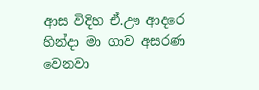ආස විදිහ ඒ.ඌ ආදරෙ හින්දා මා ගාව අසරණ වෙනවා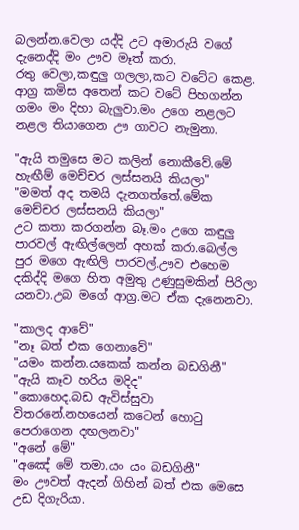බලන්න.වෙලා යද්දි උට අමාරුයි වගේ දැනෙද්දි මං ඌව මෑත් කරා.
රතු වෙලා,කඳුලු ගලලා,කට වටේට කෙළ.
ආග්‍ර කමිස අතෙන් කට වටේ පිහගන්න ගමං මං දිහා බැලුවා.මං උගෙ නළලට නළල තියාගෙන ඌ ගාවට නැමුනා.

"ඇයි තමුසෙ මට කලින් නොකීවේ.මේ හැඟීම් මෙච්චර ලස්සනයි කියලා"
"මමත් අද තමයි දැනගත්තේ.මේක මෙච්චර ලස්සනයි කියලා"
උට කතා කරගන්න බෑ.මං උගෙ කඳුලු පාරවල් ඇඟිල්ලෙන් අහක් කරා.බෙල්ල පුර මගෙ ඇඟිලි පාරවල්.ඌව එහෙම දකිද්දි මගෙ හිත අමුතු උණුසුමකින් පිරිලා යනවා.උබ මගේ ආග්‍ර.මට ඒක දැනෙනවා.

"කාලද ආවේ"
"නෑ බත් එක ගෙනාවේ"
"යමං කන්න.යකෙක් කන්න බඩගිනී"
"ඇයි කෑව හරිය මදිද"
"කොහෙද.බඩ ඇවිස්සුවා විතරනේ.නහයෙන් කටෙන් හොටු පෙරාගෙන දඟලනවා"
"අනේ මේ"
"අඤේ මේ තමා.යං යං බඩගිනී"
මං ඌවත් ඇදන් ගිහින් බත් එක මෙසෙ උඩ දිගැරියා.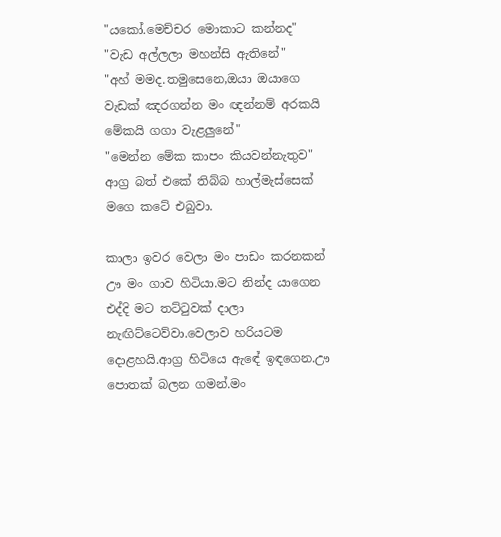"යකෝ.මෙච්චර මොකාට කන්නද"
"වැඩ අල්ලලා මහන්සි ඇතිනේ"
"අහ් මමද.තමුසෙනෙ,ඔයා ඔයාගෙ වැඩක් ඤරගන්න මං ඥන්නම් අරකයි මේකයි ගගා වැළලුනේ"
"මෙන්න මේක කාපං කියවන්නැතුව"
ආග්‍ර බත් එකේ තිබ්බ හාල්මැස්සෙක් මගෙ කටේ එබුවා.

කාලා ඉවර වෙලා මං පාඩං කරනකන් ඌ මං ගාව හිටියා.මට නින්ද යාගෙන එද්දි මට තට්ටුවක් දාලා නැඟිට්ටෙව්වා.වෙලාව හරියටම දොළහයි.ආග්‍ර හිටියෙ ඇඳේ ඉඳගෙන.ඌ පොතක් බලන ගමන්.මං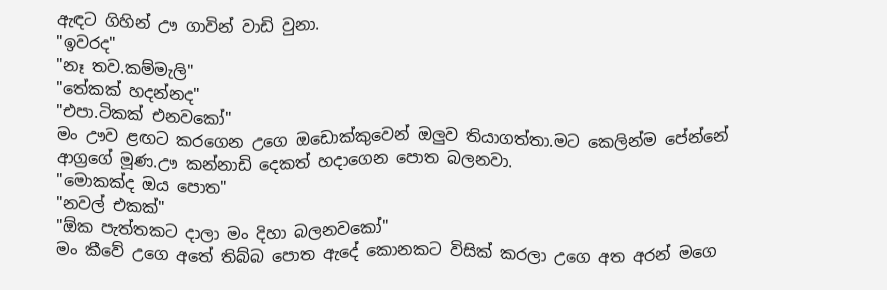ඇඳට ගිහින් ඌ ගාවින් වාඩි වුනා.
"ඉවරද"
"නෑ තව.කම්මැලි"
"තේකක් හදන්නද"
"එපා.ටිකක් එනවකෝ"
මං ඌව ළඟට කරගෙන උගෙ ඔඩොක්කුවෙන් ඔලුව තියාගත්තා.මට කෙලින්ම පේන්නේ ආග්‍රගේ මූණ.ඌ කන්නාඩි දෙකත් හදාගෙන පොත බලනවා.
"මොකක්ද ඔය පොත"
"නවල් එකක්"
"ඕක පැත්තකට දාලා මං දිහා බලනවකෝ"
මං කීවේ උගෙ අතේ තිබ්බ පොත ඇදේ කොනකට විසික් කරලා උගෙ අත අරන් මගෙ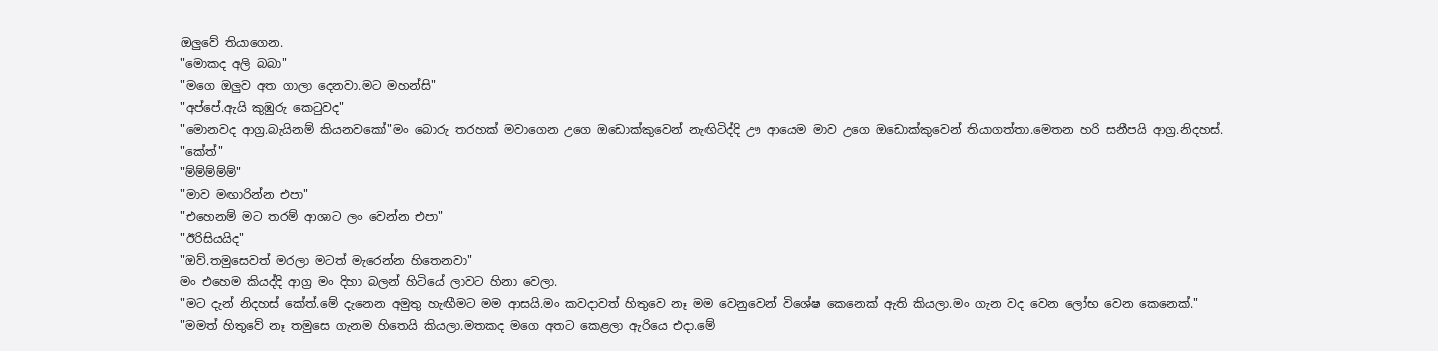ඔලුවේ තියාගෙන.
"මොකද අලි බබා"
"මගෙ ඔලුව අත ගාලා දෙනවා.මට මහන්සි"
"අප්පේ.ඇයි කුඹුරු කෙටුවද"
"මොනවද ආග්‍ර.බැයිනම් කියනවකෝ"මං බොරු තරහක් මවාගෙන උගෙ ඔඩොක්කුවෙන් නැඟිටිද්දි ඌ ආයෙම මාව උගෙ ඔඩොක්කුවෙන් තියාගත්තා.මෙතන හරි සනීපයි ආග්‍ර.නිදහස්.
"කේත්"
"ම්ම්ම්ම්ම්"
"මාව මඟාරින්න එපා"
"එහෙනම් මට තරම් ආශාට ලං වෙන්න එපා"
"ඊරිසියයිද"
"ඔව්.තමුසෙවත් මරලා මටත් මැරෙන්න හිතෙනවා"
මං එහෙම කියද්දි ආග්‍ර මං දිහා බලන් හිටියේ ලාවට හිනා වෙලා.
"මට දැන් නිදහස් කේත්.මේ දැනෙන අමුතු හැඟීමට මම ආසයි.මං කවදාවත් හිතුවෙ නෑ මම වෙනුවෙන් විශේෂ කෙනෙක් ඇති කියලා.මං ගැන වද වෙන ලෝභ වෙන කෙනෙක්."
"මමත් හිතුවේ නෑ තමුසෙ ගැනම හිතෙයි කියලා.මතකද මගෙ අතට කෙළලා ඇරියෙ එදා.මේ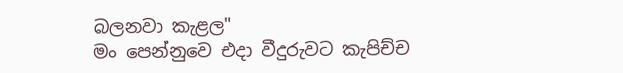බලනවා කැළල"
මං පෙන්නුවෙ එදා වීදුරුවට කැපිච්ච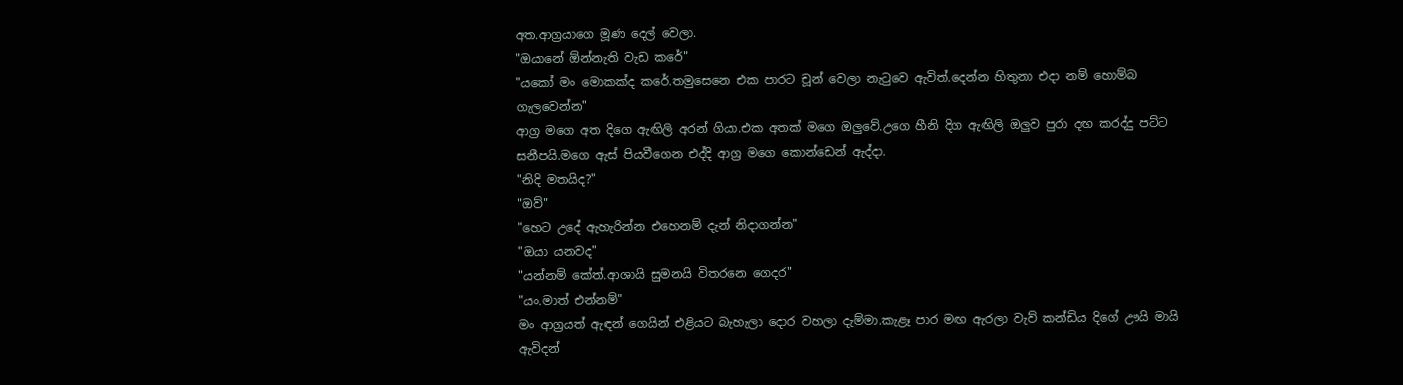අත.ආග්‍රයාගෙ මූණ දෙල් වෙලා.
"ඔයානේ ඕන්නැති වැඩ කරේ"
"යකෝ මං මොකක්ද කරේ.තමුසෙනෙ එක පාරට චූන් වෙලා නැටුවෙ ඇවිත්.දෙන්න හිතුනා එදා නම් හොම්බ ගැලවෙන්න"
ආග්‍ර මගෙ අත දිගෙ ඇඟිලි අරන් ගියා.එක අතක් මගෙ ඔලුවේ.උගෙ හීනි දිග ඇඟිලි ඔලුව පුරා දඟ කරද්දු පට්ට සනීපයි.මගෙ ඇස් පියවීගෙන එද්දි ආග්‍ර මගෙ කොන්ඩෙන් ඇද්දා.
"නිදි මතයිද?"
"ඔව්"
"හෙට උදේ ඇහැරින්න එහෙනම් දැන් නිදාගන්න"
"ඔයා යනවද"
"යන්නම් කේත්.ආශායි සුමනයි විතරනෙ ගෙදර"
"යං.මාත් එන්නම්"
මං ආග්‍රයත් ඇඳන් ගෙයින් එළියට බැහැලා දොර වහලා දැම්මා.කැළෑ පාර මඟ ඇරලා වැව් කන්ඩිය දිගේ ඌයි මායි ඇවිදන්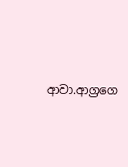ආවා.ආග්‍රගෙ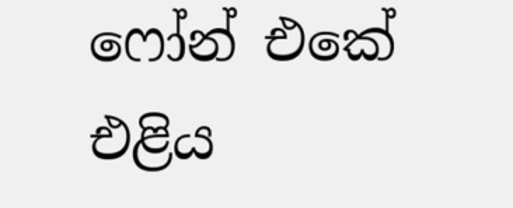ෆෝන් එකේ එළිය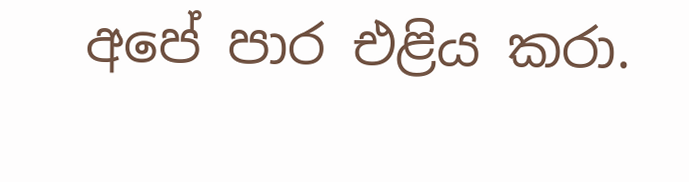අපේ පාර එළිය කරා.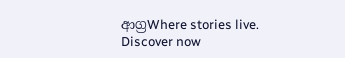ආග්‍රWhere stories live. Discover now